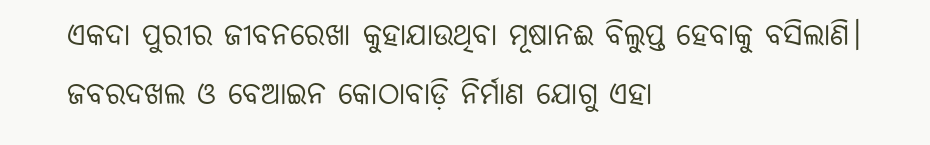ଏକଦା ପୁରୀର ଜୀବନରେଖା କୁହାଯାଉଥିବା ମୂଷାନଈ ବିଲୁପ୍ତ ହେବାକୁ ବସିଲାଣି। ଜବରଦଖଲ ଓ ବେଆଇନ କୋଠାବାଡ଼ି ନିର୍ମାଣ ଯୋଗୁ ଏହା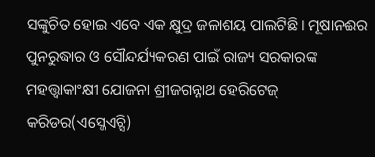ସଙ୍କୁଚିତ ହୋଇ ଏବେ ଏକ କ୍ଷୁଦ୍ର ଜଳାଶୟ ପାଲଟିଛି। ମୂଷାନଈର ପୁନରୁଦ୍ଧାର ଓ ସୌନ୍ଦର୍ଯ୍ୟକରଣ ପାଇଁ ରାଜ୍ୟ ସରକାରଙ୍କ ମହତ୍ତ୍ୱାକାଂକ୍ଷୀ ଯୋଜନା ଶ୍ରୀଜଗନ୍ନାଥ ହେରିଟେଜ୍ କରିଡର(ଏସ୍ଜେଏଚ୍ସି)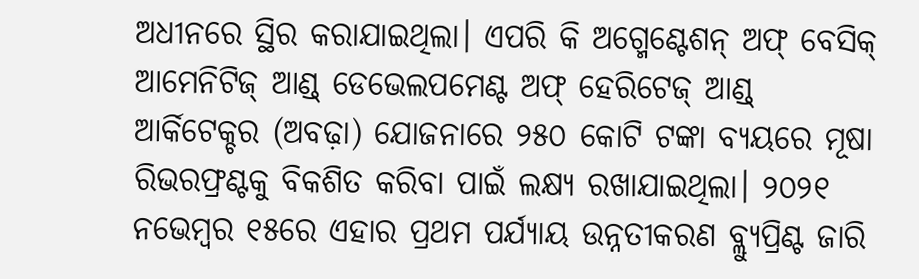ଅଧୀନରେ ସ୍ଥିର କରାଯାଇଥିଲା। ଏପରି କି ଅଗ୍ମେଣ୍ଟେଶନ୍ ଅଫ୍ ବେସିକ୍ ଆମେନିଟିଜ୍ ଆଣ୍ଡ୍ ଡେଭେଲପମେଣ୍ଟ ଅଫ୍ ହେରିଟେଜ୍ ଆଣ୍ଡ୍ ଆର୍କିଟେକ୍ଚର (ଅବଢ଼ା) ଯୋଜନାରେ ୨୫୦ କୋଟି ଟଙ୍କା ବ୍ୟୟରେ ମୂଷା ରିଭରଫ୍ରଣ୍ଟକୁ ବିକଶିତ କରିବା ପାଇଁ ଲକ୍ଷ୍ୟ ରଖାଯାଇଥିଲା। ୨୦୨୧ ନଭେମ୍ବର ୧୫ରେ ଏହାର ପ୍ରଥମ ପର୍ଯ୍ୟାୟ ଉନ୍ନତୀକରଣ ବ୍ଲ୍ୟୁପ୍ରିଣ୍ଟ ଜାରି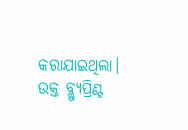କରାଯାଇଥିଲା। ଉକ୍ତ ବ୍ଲ୍ୟୁପ୍ରିଣ୍ଟ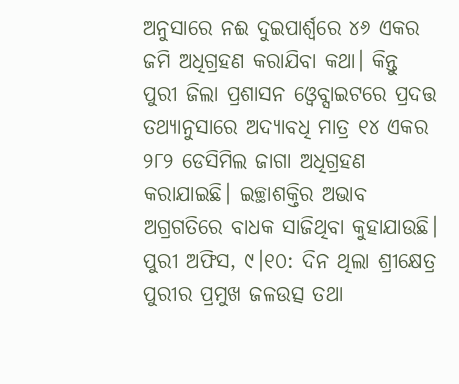ଅନୁସାରେ ନଈ ଦୁଇପାର୍ଶ୍ୱରେ ୪୬ ଏକର ଜମି ଅଧିଗ୍ରହଣ କରାଯିବା କଥା। କିନ୍ତୁ ପୁରୀ ଜିଲା ପ୍ରଶାସନ ଓ୍ବେବ୍ସାଇଟରେ ପ୍ରଦତ୍ତ ତଥ୍ୟାନୁସାରେ ଅଦ୍ୟାବଧି ମାତ୍ର ୧୪ ଏକର ୨୮୨ ଡେସିମିଲ ଜାଗା ଅଧିଗ୍ରହଣ କରାଯାଇଛି। ଇଚ୍ଛାଶକ୍ତିର ଅଭାବ ଅଗ୍ରଗତିରେ ବାଧକ ସାଜିଥିବା କୁହାଯାଉଛି।
ପୁରୀ ଅଫିସ, ୯।୧୦: ଦିନ ଥିଲା ଶ୍ରୀକ୍ଷେତ୍ର ପୁରୀର ପ୍ରମୁଖ ଜଳଉତ୍ସ ତଥା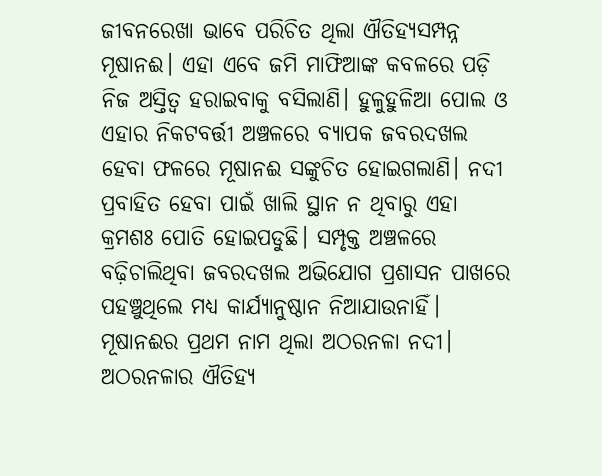ଜୀବନରେଖା ଭାବେ ପରିଚିତ ଥିଲା ଐତିହ୍ୟସମ୍ପନ୍ନ ମୂଷାନଈ। ଏହା ଏବେ ଜମି ମାଫିଆଙ୍କ କବଳରେ ପଡ଼ି ନିଜ ଅସ୍ତିତ୍ୱ ହରାଇବାକୁ ବସିଲାଣି। ହୁଳୁହୁଳିଆ ପୋଲ ଓ ଏହାର ନିକଟବର୍ତ୍ତୀ ଅଞ୍ଚଳରେ ବ୍ୟାପକ ଜବରଦଖଲ ହେବା ଫଳରେ ମୂଷାନଈ ସଙ୍କୁଚିତ ହୋଇଗଲାଣି। ନଦୀ ପ୍ରବାହିତ ହେବା ପାଇଁ ଖାଲି ସ୍ଥାନ ନ ଥିବାରୁ ଏହା କ୍ରମଶଃ ପୋତି ହୋଇପଡୁଛି। ସମ୍ପୃକ୍ତ ଅଞ୍ଚଳରେ ବଢ଼ିଚାଲିଥିବା ଜବରଦଖଲ ଅଭିଯୋଗ ପ୍ରଶାସନ ପାଖରେ ପହଞ୍ଚୁଥିଲେ ମଧ୍ୟ କାର୍ଯ୍ୟାନୁଷ୍ଠାନ ନିଆଯାଉନାହିଁ।
ମୂଷାନଈର ପ୍ରଥମ ନାମ ଥିଲା ଅଠରନଳା ନଦୀ। ଅଠରନଳାର ଐତିହ୍ୟ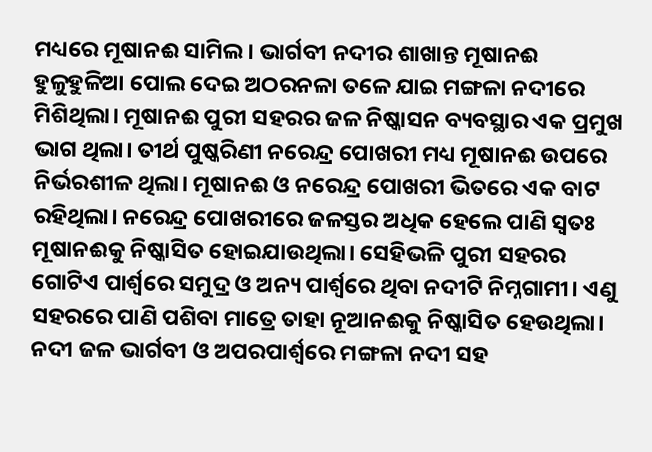ମଧ୍ୟରେ ମୂଷାନଈ ସାମିଲ। ଭାର୍ଗବୀ ନଦୀର ଶାଖାନ୍ତ ମୂଷାନଈ ହୁଳୁହୁଳିଆ ପୋଲ ଦେଇ ଅଠରନଳା ତଳେ ଯାଇ ମଙ୍ଗଳା ନଦୀରେ ମିଶିଥିଲା। ମୂଷାନଈ ପୁରୀ ସହରର ଜଳ ନିଷ୍କାସନ ବ୍ୟବସ୍ଥାର ଏକ ପ୍ରମୁଖ ଭାଗ ଥିଲା। ତୀର୍ଥ ପୁଷ୍କରିଣୀ ନରେନ୍ଦ୍ର ପୋଖରୀ ମଧ୍ୟ ମୂଷାନଈ ଉପରେ ନିର୍ଭରଶୀଳ ଥିଲା। ମୂଷାନଈ ଓ ନରେନ୍ଦ୍ର ପୋଖରୀ ଭିତରେ ଏକ ବାଟ ରହିଥିଲା। ନରେନ୍ଦ୍ର ପୋଖରୀରେ ଜଳସ୍ତର ଅଧିକ ହେଲେ ପାଣି ସ୍ବତଃ ମୂଷାନଈକୁ ନିଷ୍କାସିତ ହୋଇଯାଉଥିଲା। ସେହିଭଳି ପୁରୀ ସହରର ଗୋଟିଏ ପାର୍ଶ୍ୱରେ ସମୁଦ୍ର ଓ ଅନ୍ୟ ପାର୍ଶ୍ୱରେ ଥିବା ନଦୀଟି ନିମ୍ନଗାମୀ। ଏଣୁ ସହରରେ ପାଣି ପଶିବା ମାତ୍ରେ ତାହା ନୂଆନଈକୁ ନିଷ୍କାସିତ ହେଉଥିଲା। ନଦୀ ଜଳ ଭାର୍ଗବୀ ଓ ଅପରପାର୍ଶ୍ୱରେ ମଙ୍ଗଳା ନଦୀ ସହ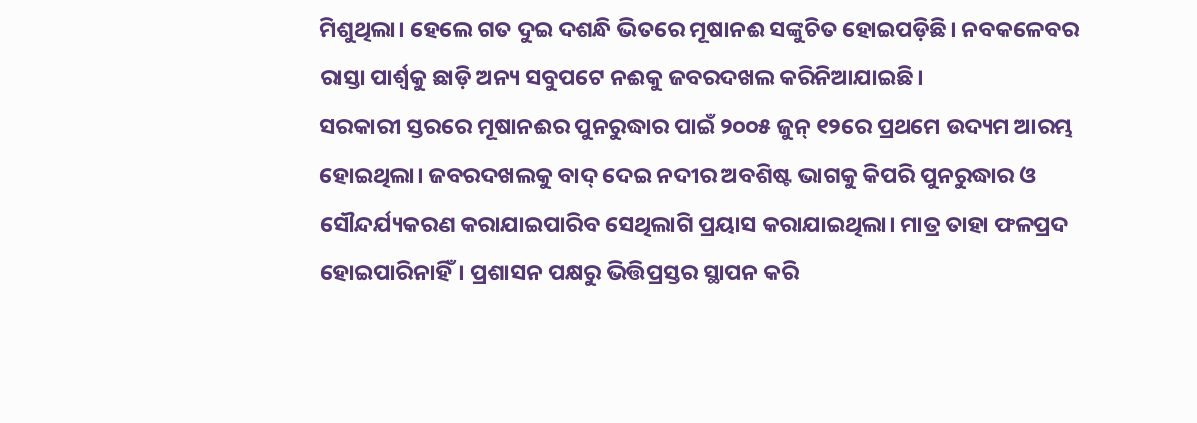ମିଶୁଥିଲା। ହେଲେ ଗତ ଦୁଇ ଦଶନ୍ଧି ଭିତରେ ମୂଷାନଈ ସଙ୍କୁଚିତ ହୋଇପଡ଼ିଛି। ନବକଳେବର ରାସ୍ତା ପାର୍ଶ୍ୱକୁ ଛାଡ଼ି ଅନ୍ୟ ସବୁପଟେ ନଈକୁ ଜବରଦଖଲ କରିନିଆଯାଇଛି।
ସରକାରୀ ସ୍ତରରେ ମୂଷାନଈର ପୁନରୁଦ୍ଧାର ପାଇଁ ୨୦୦୫ ଜୁନ୍ ୧୨ରେ ପ୍ରଥମେ ଉଦ୍ୟମ ଆରମ୍ଭ ହୋଇଥିଲା। ଜବରଦଖଲକୁ ବାଦ୍ ଦେଇ ନଦୀର ଅବଶିଷ୍ଟ ଭାଗକୁ କିପରି ପୁନରୁଦ୍ଧାର ଓ ସୌନ୍ଦର୍ଯ୍ୟକରଣ କରାଯାଇପାରିବ ସେଥିଲାଗି ପ୍ରୟାସ କରାଯାଇଥିଲା। ମାତ୍ର ତାହା ଫଳପ୍ରଦ ହୋଇପାରିନାହିଁ। ପ୍ରଶାସନ ପକ୍ଷରୁ ଭିତ୍ତିପ୍ରସ୍ତର ସ୍ଥାପନ କରି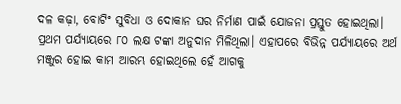ଦଳ କଢ଼ା, ବୋଟିଂ ସୁବିଧା ଓ ଦୋକାନ ଘର ନିର୍ମାଣ ପାଇଁ ଯୋଜନା ପ୍ରସ୍ତୁତ ହୋଇଥିଲା। ପ୍ରଥମ ପର୍ଯ୍ୟାୟରେ ୮୦ ଲକ୍ଷ ଟଙ୍କା ଅନୁଦାନ ମିଳିଥିଲା। ଏହାପରେ ବିଭିନ୍ନ ପର୍ଯ୍ୟାୟରେ ଅର୍ଥ ମଞ୍ଜୁର ହୋଇ କାମ ଆରମ୍ଭ ହୋଇଥିଲେ ହେଁ ଆଗକୁ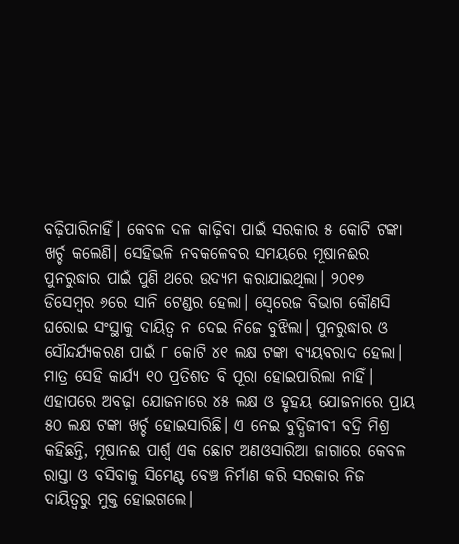ବଢ଼ିପାରିନାହିଁ। କେବଳ ଦଳ କାଢ଼ିବା ପାଇଁ ସରକାର ୫ କୋଟି ଟଙ୍କା ଖର୍ଚ୍ଚ କଲେଣି। ସେହିଭଳି ନବକଳେବର ସମୟରେ ମୂଷାନଈର ପୁନରୁଦ୍ଧାର ପାଇଁ ପୁଣି ଥରେ ଉଦ୍ୟମ କରାଯାଇଥିଲା। ୨୦୧୭ ଡିସେମ୍ବର ୬ରେ ସାନି ଟେଣ୍ଡର ହେଲା। ସ୍ବେରେଜ ବିଭାଗ କୌଣସି ଘରୋଇ ସଂସ୍ଥାକୁ ଦାୟିତ୍ୱ ନ ଦେଇ ନିଜେ ବୁଝିଲା। ପୁନରୁଦ୍ଧାର ଓ ସୌନ୍ଦର୍ଯ୍ୟକରଣ ପାଇଁ ୮ କୋଟି ୪୧ ଲକ୍ଷ ଟଙ୍କା ବ୍ୟୟବରାଦ ହେଲା। ମାତ୍ର ସେହି କାର୍ଯ୍ୟ ୧୦ ପ୍ରତିଶତ ବି ପୂରା ହୋଇପାରିଲା ନାହିଁ। ଏହାପରେ ଅବଢ଼ା ଯୋଜନାରେ ୪୫ ଲକ୍ଷ ଓ ହୃହୟ ଯୋଜନାରେ ପ୍ରାୟ ୫୦ ଲକ୍ଷ ଟଙ୍କା ଖର୍ଚ୍ଚ ହୋଇସାରିଛି। ଏ ନେଇ ବୁଦ୍ଧିଜୀବୀ ବଦ୍ରି ମିଶ୍ର କହିଛନ୍ତି, ମୂଷାନଈ ପାର୍ଶ୍ୱ ଏକ ଛୋଟ ଅଣଓସାରିଆ ଜାଗାରେ କେବଳ ରାସ୍ତା ଓ ବସିବାକୁ ସିମେଣ୍ଟ ବେଞ୍ଚ ନିର୍ମାଣ କରି ସରକାର ନିଜ ଦାୟିତ୍ୱରୁ ମୁକ୍ତ ହୋଇଗଲେ।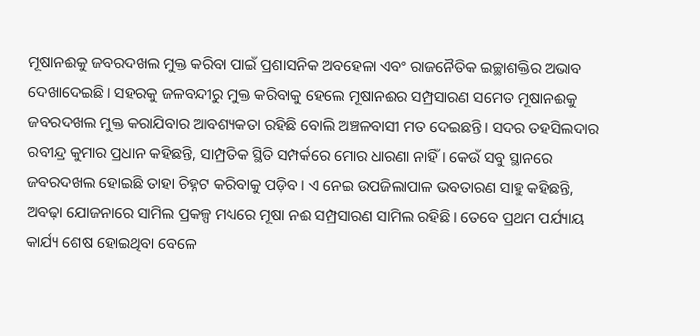ମୂଷାନଈକୁ ଜବରଦଖଲ ମୁକ୍ତ କରିବା ପାଇଁ ପ୍ରଶାସନିକ ଅବହେଳା ଏବଂ ରାଜନୈତିକ ଇଚ୍ଛାଶକ୍ତିର ଅଭାବ ଦେଖାଦେଇଛି। ସହରକୁ ଜଳବନ୍ଦୀରୁ ମୁକ୍ତ କରିବାକୁ ହେଲେ ମୂଷାନଈର ସମ୍ପ୍ରସାରଣ ସମେତ ମୂଷାନଈକୁ ଜବରଦଖଲ ମୁକ୍ତ କରାଯିବାର ଆବଶ୍ୟକତା ରହିଛି ବୋଲି ଅଞ୍ଚଳବାସୀ ମତ ଦେଇଛନ୍ତି। ସଦର ତହସିଲଦାର ରବୀନ୍ଦ୍ର କୁମାର ପ୍ରଧାନ କହିଛନ୍ତି, ସାମ୍ପ୍ରତିକ ସ୍ଥିତି ସମ୍ପର୍କରେ ମୋର ଧାରଣା ନାହିଁ। କେଉଁ ସବୁ ସ୍ଥାନରେ ଜବରଦଖଲ ହୋଇଛି ତାହା ଚିହ୍ନଟ କରିବାକୁ ପଡ଼ିବ। ଏ ନେଇ ଉପଜିଲାପାଳ ଭବତାରଣ ସାହୁ କହିଛନ୍ତି, ଅବଢ଼ା ଯୋଜନାରେ ସାମିଲ ପ୍ରକଳ୍ପ ମଧ୍ୟରେ ମୂଷା ନଈ ସମ୍ପ୍ରସାରଣ ସାମିଲ ରହିଛି। ତେବେ ପ୍ରଥମ ପର୍ଯ୍ୟାୟ କାର୍ଯ୍ୟ ଶେଷ ହୋଇଥିବା ବେଳେ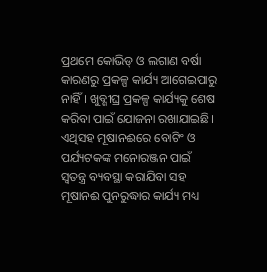ପ୍ରଥମେ କୋଭିଡ୍ ଓ ଲଗାଣ ବର୍ଷା କାରଣରୁ ପ୍ରକଳ୍ପ କାର୍ଯ୍ୟ ଆଗେଇପାରୁ ନାହିଁ। ଖୁବ୍ଶୀଘ୍ର ପ୍ରକଳ୍ପ କାର୍ଯ୍ୟକୁ ଶେଷ କରିବା ପାଇଁ ଯୋଜନା ରଖାଯାଇଛି। ଏଥିସହ ମୂଷାନଈରେ ବୋଟିଂ ଓ ପର୍ଯ୍ୟଟକଙ୍କ ମନୋରଞ୍ଜନ ପାଇଁ ସ୍ବତନ୍ତ୍ର ବ୍ୟବସ୍ଥା କରାଯିବା ସହ ମୂଷାନଈ ପୁନରୁଦ୍ଧାର କାର୍ଯ୍ୟ ମଧ୍ୟ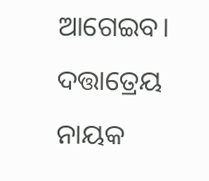ଆଗେଇବ।
ଦତ୍ତାତ୍ରେୟ ନାୟକ